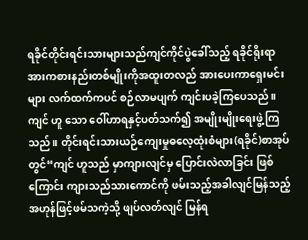ရခိုင်တိုင်းရင်းသားများသည်ကျင်ကိုင်ပွဲခေါ်သည့် ရခိုင်ရိုးရာ အားကစားနည်းတစ်မျိုးကိုအထူးတလည် အားပေးကာရှေးမင်းများ လက်ထက်ကပင် စဉ်လာမပျက် ကျင်းပခဲ့ကြပေသည်။ ကျင် ဟူ သော ဝေါ်ဟာရနှင့်ပတ်သက်၍ အမျိုးမျိုးရေးဖွဲ့ကြသည်။ တိုင်းရင်းသားယဉ်ကျေးမှုဓလေ့ထုံးစံများ(ရခိုင်)စာအုပ်တွင်“ကျင် ဟူသည် မှာကျားလျင်မှ ပြောင်းလဲလာခြင်း ဖြစ် ကြောင်း ကျားသည်သားကောင်ကို ဖမ်းသည့်အခါလျင်မြန်သည့် အဟုန်ဖြင့်ဖမ်သကဲ့သို့ ဖျပ်လတ်လျင် မြန်ရ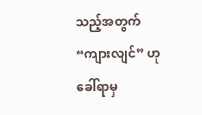သည့်အတွက် “ကျားလျင်” ဟုခေါ်ရာမှ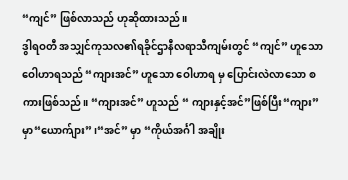“ကျင်” ဖြစ်လာသည် ဟုဆိုထားသည်။
ဒွါရဝတီ အသျှင်ကုသလ၏ရခိုင်ဌာနီလရာသီကျမ်းတွင် “ကျင်” ဟူသောဝေါဟာရသည် “ကျားအင်” ဟူသော ဝေါဟာရ မှ ပြောင်းလဲလာသော စကားဖြစ်သည်။ “ကျားအင်” ဟူသည် “ ကျားနှင့်အင်”ဖြစ်ပြီး“ကျား” မှာ“ယောက်ျား” ၊“အင်” မှာ “ကိုယ်အင်္ဂါ အချိုး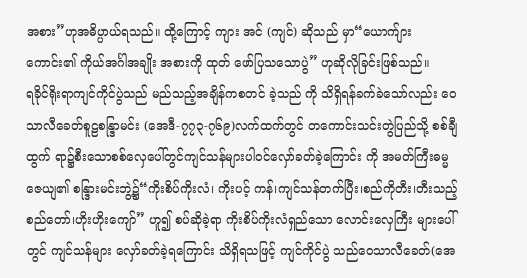အစား”ဟုအဓိပ္ပာယ်ရသည်။ ထို့ကြောင့် ကျား အင် (ကျင်) ဆိုသည် မှာ“ယောက်ျားကောင်း၏ ကိုယ်အင်္ဂါအချိုး အစားကို ထုတ် ဖော်ပြသသောပွဲ” ဟုဆိုလိုခြင်းဖြစ်သည်။
ရခိုင်ရိုးရာကျင်ကိုင်ပွဲသည် မည်သည့်အချိန်ကစတင် ခဲ့သည် ကို သိရှိရန်ခက်ခဲသော်လည်း ဝေသာလီခေတ်စူဠစန္ဒြာမင်း (အေဒီ-၇၇၃-၇၆၉)လက်ထက်တွင် တကောင်းသင်းတွဲပြည်သို့ စစ်ချီ ထွက် ရာ၌စီးသောစစ်လှေပေါ်တွင်ကျင်သန်များပါဝင်လှော်ခတ်ခဲ့ကြောင်း ကို အမတ်ကြီးဓမ္မဇေယျ၏ စန္ဒြားမင်းဘွဲ့၌“ကိုးစိပ်ကိုးလံ၊ ကိုးပင့် ကန်၊ကျင်သန်တက်ပြီး၊စည်ကိုတီး၊တီးသည့်စည်တော်၊ဟိုးဟိုးကျော်” ဟူ၍ စပ်ဆိုခဲ့ရာ ကိုးစိပ်ကိုးလံရှည်သော လောင်းလှေကြီး များပေါ် တွင် ကျင်သန်များ လှော်ခတ်ခဲ့ရကြောင်း သိရှိရသဖြင့် ကျင်ကိုင်ပွဲ သည်ဝေသာလီခေတ်(အေ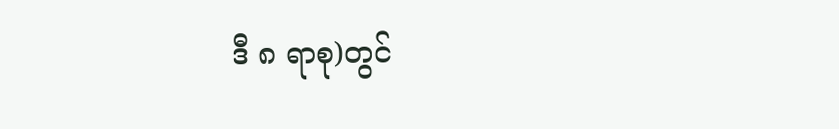ဒီ ၈ ရာစု)တွင်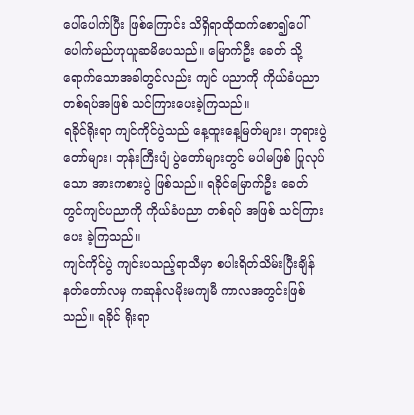ပေါ်ပေါက်ပြီး ဖြစ်ကြောင်း သိရှိရာထိုထက်စော၍ပေါ်ပေါက်မည်ဟုယူဆမိပေသည်။ မြောက်ဦး ခေတ် သို့ရောက်သောအခါတွင်လည်း ကျင် ပညာကို ကိုယ်ခံပညာ တစ်ရပ်အဖြစ် သင်ကြားပေးခဲ့ကြသည်။
ရခိုင်ရိုးရာ ကျင်ကိုင်ပွဲသည် နေ့ထူးနေ့မြတ်များ၊ ဘုရားပွဲတော်များ၊ ဘုန်းကြီးပျံ ပွဲတော်များတွင် မပါမဖြစ် ပြုလုပ်သော အားကစားပွဲ ဖြစ်သည်။ ရခိုင်မြောက်ဦး ခေတ်တွင်ကျင်ပညာကို ကိုယ်ခံပညာ တစ်ရပ် အဖြစ် သင်ကြားပေး ခဲ့ကြသည်။
ကျင်ကိုင်ပွဲ ကျင်းပသည့်ရာသီမှာ စပါးရိတ်သိမ်းပြီးချိန် နတ်တော်လမှ ကဆုန်လမိုးမကျမီ ကာလအတွင်းဖြစ်သည်။ ရခိုင် ရိုးရာ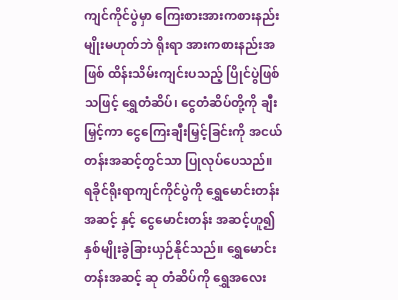ကျင်ကိုင်ပွဲမှာ ကြေးစားအားကစားနည်းမျိုးမဟုတ်ဘဲ ရိုးရာ အားကစားနည်းအဖြစ် ထိန်းသိမ်းကျင်းပသည့် ပြိုင်ပွဲဖြစ်သဖြင့် ရွှေတံဆိပ်၊ ငွေတံဆိပ်တို့ကို ချီးမြှင့်ကာ ငွေကြေးချီးမြှင့်ခြင်းကို အငယ်တန်းအဆင့်တွင်သာ ပြုလုပ်ပေသည်။
ရခိုင်ရိုးရာကျင်ကိုင်ပွဲကို ရွှေမောင်းတန်းအဆင့် နှင့် ငွေမောင်းတန်း အဆင့်ဟူ၍ နှစ်မျိုးခွဲခြားယှဉ်နိုင်သည်။ ရွှေမောင်းတန်းအဆင့် ဆု တံဆိပ်ကို ရွှေအလေး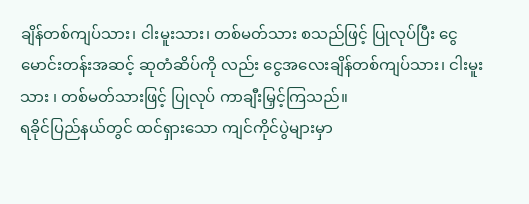ချိန်တစ်ကျပ်သား၊ ငါးမူးသား၊ တစ်မတ်သား စသည်ဖြင့် ပြုလုပ်ပြီး ငွေမောင်းတန်းအဆင့် ဆုတံဆိပ်ကို လည်း ငွေအလေးချိန်တစ်ကျပ်သား၊ ငါးမူးသား ၊ တစ်မတ်သားဖြင့် ပြုလုပ် ကာချီးမြှင့်ကြသည်။
ရခိုင်ပြည်နယ်တွင် ထင်ရှားသော ကျင်ကိုင်ပွဲများမှာ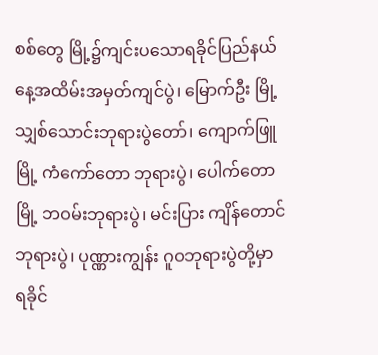စစ်တွေ မြို့၌ကျင်းပသောရခိုင်ပြည်နယ်နေ့အထိမ်းအမှတ်ကျင်ပွဲ၊ မြောက်ဦး မြို့ သျှစ်သောင်းဘုရားပွဲတော်၊ ကျောက်ဖြူမြို့ ကံကော်တော ဘုရားပွဲ၊ ပေါက်တောမြို့ ဘဝမ်းဘုရားပွဲ၊ မင်းပြား ကျိန်တောင် ဘုရားပွဲ၊ ပုဏ္ဏားကျွန်း ဂူဝဘုရားပွဲတို့မှာ ရခိုင်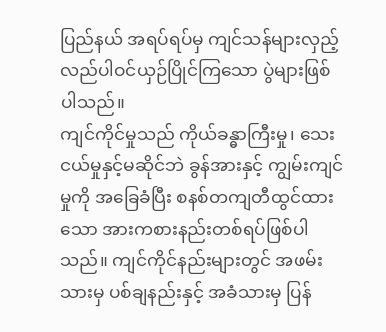ပြည်နယ် အရပ်ရပ်မှ ကျင်သန်များလှည့်လည်ပါဝင်ယှဉ်ပြိုင်ကြသော ပွဲများဖြစ် ပါသည်။
ကျင်ကိုင်မှုသည် ကိုယ်ခန္ဓာကြီးမှု၊ သေးငယ်မှုနှင့်မဆိုင်ဘဲ ခွန်အားနှင့် ကျွမ်းကျင်မှုကို အခြေခံပြီး စနစ်တကျတီထွင်ထားသော အားကစားနည်းတစ်ရပ်ဖြစ်ပါသည်။ ကျင်ကိုင်နည်းများတွင် အဖမ်း သားမှ ပစ်ချနည်းနှင့် အခံသားမှ ပြန်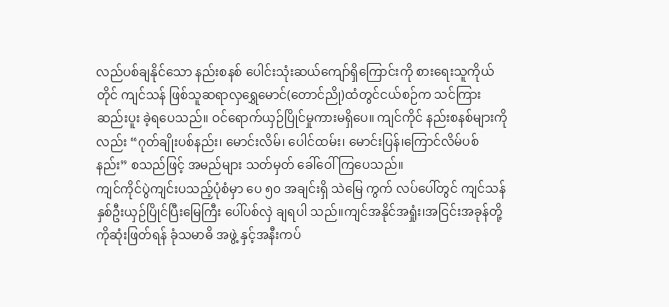လည်ပစ်ချနိုင်သော နည်းစနစ် ပေါင်းသုံးဆယ်ကျော်ရှိကြောင်းကို စားရေးသူကိုယ်တိုင် ကျင်သန် ဖြစ်သူဆရာလှရွှေမောင်(တောင်ညို)ထံတွင်ငယ်စဉ်က သင်ကြား ဆည်းပူး ခဲ့ရပေသည်။ ဝင်ရောက်ယှဉ်ပြိုင်မှုကားမရှိပေ။ ကျင်ကိုင် နည်းစနစ်များကိုလည်း “ဂုတ်ချိုးပစ်နည်း၊ မောင်းလိမ်၊ ပေါင်ထမ်း၊ မောင်းပြန်၊ကြောင်လိမ်ပစ်နည်း” စသည်ဖြင့် အမည်များ သတ်မှတ် ခေါ်ဝေါ်ကြပေသည်။
ကျင်ကိုင်ပွဲကျင်းပသည့်ပုံစံမှာ ပေ ၅၀ အချင်းရှိ သဲမြေ ကွက် လပ်ပေါ်တွင် ကျင်သန်နှစ်ဦးယှဉ်ပြိုင်ပြီးမြေကြီး ပေါ်ပစ်လှဲ ချရပါ သည်။ကျင်အနိုင်အရှုံး၊အငြင်းအခုန်တို့ကိုဆုံးဖြတ်ရန် ခုံသမာဓိ အဖွဲ့ နှင့်အနီးကပ်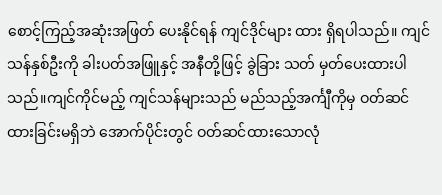စောင့်ကြည့်အဆုံးအဖြတ် ပေးနိုင်ရန် ကျင်ဒိုင်များ ထား ရှိရပါသည်။ ကျင်သန်နှစ်ဦးကို ခါးပတ်အဖြူနှင့် အနီတို့ဖြင့် ခွဲခြား သတ် မှတ်ပေးထားပါသည်။ကျင်ကိုင်မည့် ကျင်သန်များသည် မည်သည့်အင်္ကျီကိုမှ ဝတ်ဆင်ထားခြင်းမရှိဘဲ အောက်ပိုင်းတွင် ဝတ်ဆင်ထားသောလုံ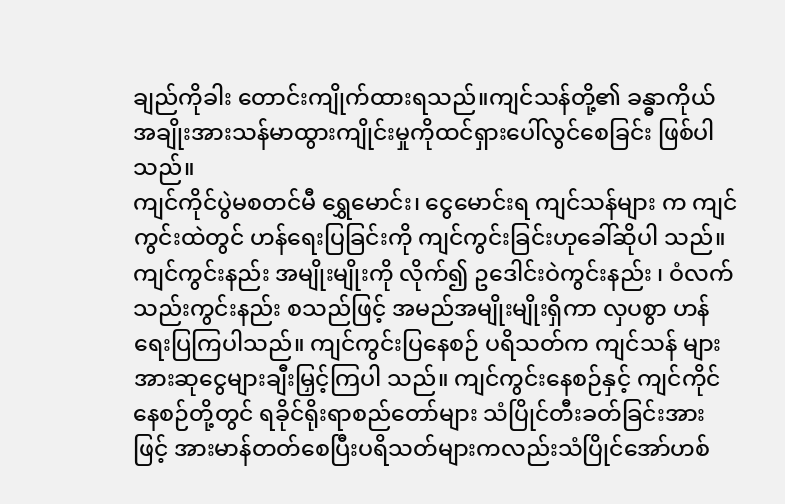ချည်ကိုခါး တောင်းကျိုက်ထားရသည်။ကျင်သန်တို့၏ ခန္ဓာကိုယ်အချိုးအားသန်မာထွားကျိုင်းမှုကိုထင်ရှားပေါ်လွင်စေခြင်း ဖြစ်ပါသည်။
ကျင်ကိုင်ပွဲမစတင်မီ ရွှေမောင်း၊ ငွေမောင်းရ ကျင်သန်များ က ကျင်ကွင်းထဲတွင် ဟန်ရေးပြခြင်းကို ကျင်ကွင်းခြင်းဟုခေါ်ဆိုပါ သည်။ ကျင်ကွင်းနည်း အမျိုးမျိုးကို လိုက်၍ ဥဒေါင်းဝဲကွင်းနည်း ၊ ဝံလက်သည်းကွင်းနည်း စသည်ဖြင့် အမည်အမျိုးမျိုးရှိကာ လှပစွာ ဟန်ရေးပြကြပါသည်။ ကျင်ကွင်းပြနေစဉ် ပရိသတ်က ကျင်သန် များအားဆုငွေများချီးမြှင့်ကြပါ သည်။ ကျင်ကွင်းနေစဉ်နှင့် ကျင်ကိုင် နေစဉ်တို့တွင် ရခိုင်ရိုးရာစည်တော်များ သံပြိုင်တီးခတ်ခြင်းအားဖြင့် အားမာန်တတ်စေပြီးပရိသတ်များကလည်းသံပြိုင်အော်ဟစ်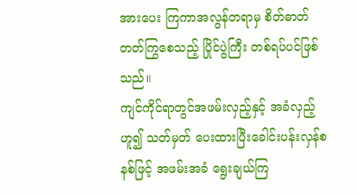အားပေး ကြကာအလွန်တရာမှ စိတ်ဓာတ်တတ်ကြွစေသည့် ပြိုင်ပွဲကြီး တစ်ရပ်ပင်ဖြစ်သည်။
ကျင်ကိုင်ရာတွင်အဖမ်းလှည့်နှင့် အခံလှည့်ဟူ၍ သတ်မှတ် ပေးထားပြီးခေါင်းပန်းလှန်စနစ်ဖြင့် အဖမ်းအခံ ရွေးချယ်ကြ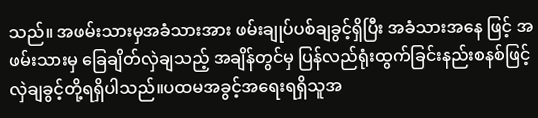သည်။ အဖမ်းသားမှအခံသားအား ဖမ်းချုပ်ပစ်ချခွင့်ရှိပြီး အခံသားအနေ ဖြင့် အဖမ်းသားမှ ခြေချိတ်လှဲချသည့် အချိန်တွင်မှ ပြန်လည်ရုံးထွက်ခြင်းနည်းစနစ်ဖြင့်လှဲချခွင့်တို့ရရှိပါသည်။ပထမအခွင့်အရေးရရှိသူအ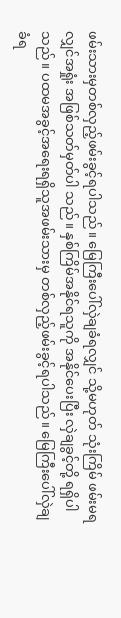ဖမ်းသားမှတစ်လှည့်ဖမ်းခွင့်ရပါသည်။ မြေကြီးပေါ်လှဲချခံရလျှင် သို့မဟုတ် သုံးကြိမ် ဖမ်းမရလျှင်အရှုံး အဖြစ်သတ်မှတ်ပါ သည်။ နှစ်ကြိမ်အနိုင်ရသူကို အနိုင်ပေးပြီး လှဲချခွင့်တို့ ရရှိပါသည်။ ပထမအခွင့်အရေးရရှိသူအဖမ်းသားမှ တစ်လှည့်ဖမ်းခွင့်ရပါသည်။ မြေကြီးပေါ်လှဲချခံရ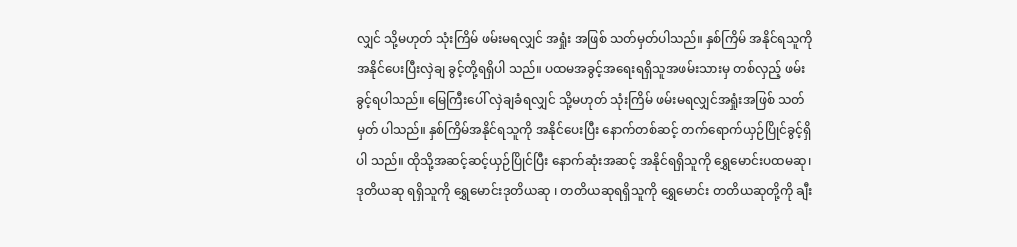လျှင် သို့မဟုတ် သုံးကြိမ် ဖမ်းမရလျှင် အရှုံး အဖြစ် သတ်မှတ်ပါသည်။ နှစ်ကြိမ် အနိုင်ရသူကို အနိုင်ပေးပြီးလှဲချ ခွင့်တို့ရရှိပါ သည်။ ပထမအခွင့်အရေးရရှိသူအဖမ်းသားမှ တစ်လှည့် ဖမ်းခွင့်ရပါသည်။ မြေကြီးပေါ် လှဲချခံရလျှင် သို့မဟုတ် သုံးကြိမ် ဖမ်းမရလျှင်အရှုံးအဖြစ် သတ်မှတ် ပါသည်။ နှစ်ကြိမ်အနိုင်ရသူကို အနိုင်ပေးပြီး နောက်တစ်ဆင့် တက်ရောက်ယှဉ်ပြိုင်ခွင့်ရှိပါ သည်။ ထိုသို့အဆင့်ဆင့်ယှဉ်ပြိုင်ပြီး နောက်ဆုံးအဆင့် အနိုင်ရရှိသူကို ရွှေမောင်းပထမဆု၊ ဒုတိယဆု ရရှိသူကို ရွှေမောင်းဒုတိယဆု ၊ တတိယဆုရရှိသူကို ရွှေမောင်း တတိယဆုတို့ကို ချီး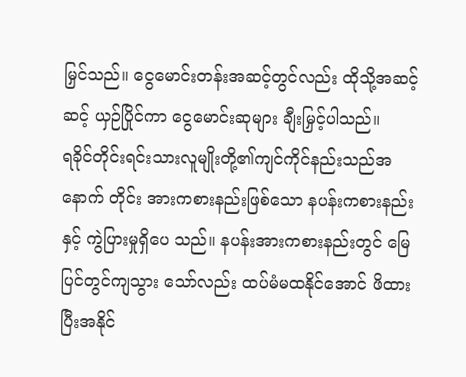မြှင်သည်။ ငွေမောင်းတန်းအဆင့်တွင်လည်း ထိုသို့အဆင့်ဆင့် ယှဉ်ပြိုင်ကာ ငွေမောင်းဆုများ ချီးမြှင့်ပါသည်။
ရခိုင်တိုင်းရင်းသားလူမျိုးတို့၏ကျင်ကိုင်နည်းသည်အနောက် တိုင်း အားကစားနည်းဖြစ်သော နပန်းကစားနည်းနှင့် ကွဲပြားမှုရှိပေ သည်။ နပန်းအားကစားနည်းတွင် မြေပြင်တွင်ကျသွား သော်လည်း ထပ်မံမထနိုင်အောင် ဖိထားပြီးအနိုင်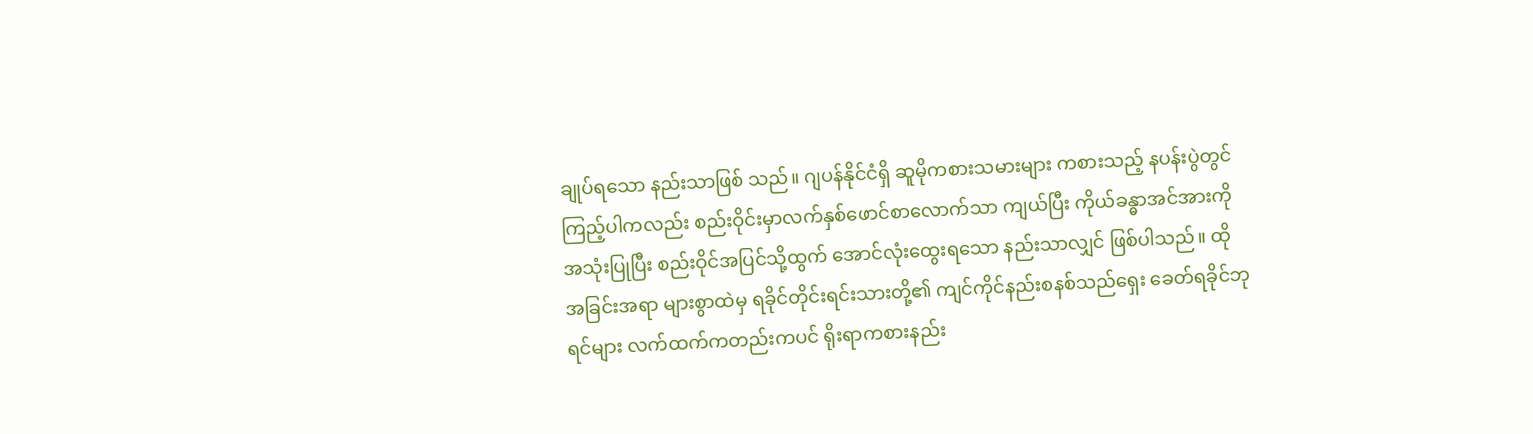ချုပ်ရသော နည်းသာဖြစ် သည်။ ဂျပန်နိုင်ငံရှိ ဆူမိုကစားသမားများ ကစားသည့် နပန်းပွဲတွင် ကြည့်ပါကလည်း စည်းဝိုင်းမှာလက်နှစ်ဖောင်စာလောက်သာ ကျယ်ပြီး ကိုယ်ခန္ဓာအင်အားကို အသုံးပြုပြီး စည်းဝိုင်အပြင်သို့ထွက် အောင်လုံးထွေးရသော နည်းသာလျှင် ဖြစ်ပါသည်။ ထိုအခြင်းအရာ များစွာထဲမှ ရခိုင်တိုင်းရင်းသားတို့၏ ကျင်ကိုင်နည်းစနစ်သည်ရှေး ခေတ်ရခိုင်ဘုရင်များ လက်ထက်ကတည်းကပင် ရိုးရာကစားနည်း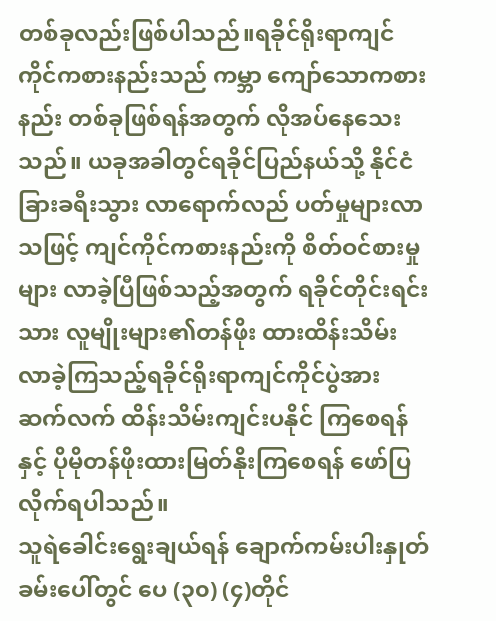တစ်ခုလည်းဖြစ်ပါသည်။ရခိုင်ရိုးရာကျင်ကိုင်ကစားနည်းသည် ကမ္ဘာ ကျော်သောကစားနည်း တစ်ခုဖြစ်ရန်အတွက် လိုအပ်နေသေးသည်။ ယခုအခါတွင်ရခိုင်ပြည်နယ်သို့ နိုင်ငံခြားခရီးသွား လာရောက်လည် ပတ်မှုများလာသဖြင့် ကျင်ကိုင်ကစားနည်းကို စိတ်ဝင်စားမှုများ လာခဲ့ပြီဖြစ်သည့်အတွက် ရခိုင်တိုင်းရင်းသား လူမျိုးများ၏တန်ဖိုး ထားထိန်းသိမ်းလာခဲ့ကြသည့်ရခိုင်ရိုးရာကျင်ကိုင်ပွဲအား ဆက်လက် ထိန်းသိမ်းကျင်းပနိုင် ကြစေရန်နှင့် ပိုမိုတန်ဖိုးထားမြတ်နိုးကြစေရန် ဖော်ပြလိုက်ရပါသည်။
သူရဲခေါင်းရွေးချယ်ရန် ချောက်ကမ်းပါးနှုတ်ခမ်းပေါ်တွင် ပေ (၃၀) (၄)တိုင်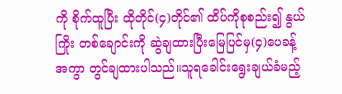ကို စိုက်ထူပြီး ထိုတိုင်(၄)တိုင်၏ ထိပ်ကိုစုစည်း၍ နွယ်ကြိုး တစ်ချောင်းကို ဆွဲချထားပြီးမြေပြင်မှ(၄)ပေခန့် အကွာ တွင်ချထားပါသည်။သူရခေါင်းရွေးချယ်ခံမည့်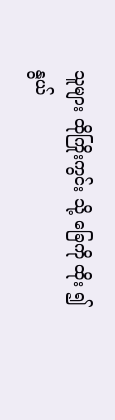သူများ ထိုကြိုးကွင်း သို့ ခြေကို ထိုး ၍နွယ်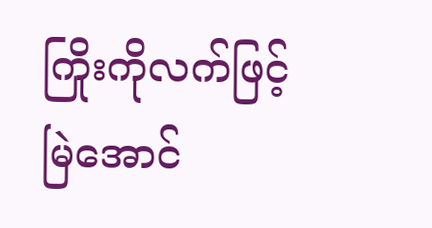ကြိုးကိုလက်ဖြင့်မြဲအောင်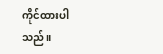ကိုင်ထားပါသည်။